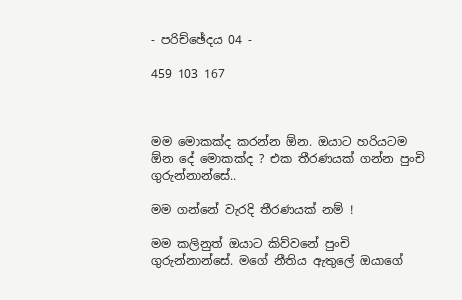- පරිච්ඡේදය 04 -

459 103 167



මම මොකක්ද කරන්න ඕන. ඔයාට හරියටම ඕන දේ මොකක්ද ? එක තීරණයක් ගන්න පුංචි ගුරුන්නාන්සේ..

මම ගන්නේ වැරදි තීරණයක් නම් !

මම කලිනුත් ඔයාට කිව්වනේ පුංචි ගුරුන්නාන්සේ. මගේ නීතිය ඇතුලේ ඔයාගේ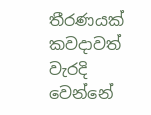තීරණයක් කවදාවත් වැරදි වෙන්නේ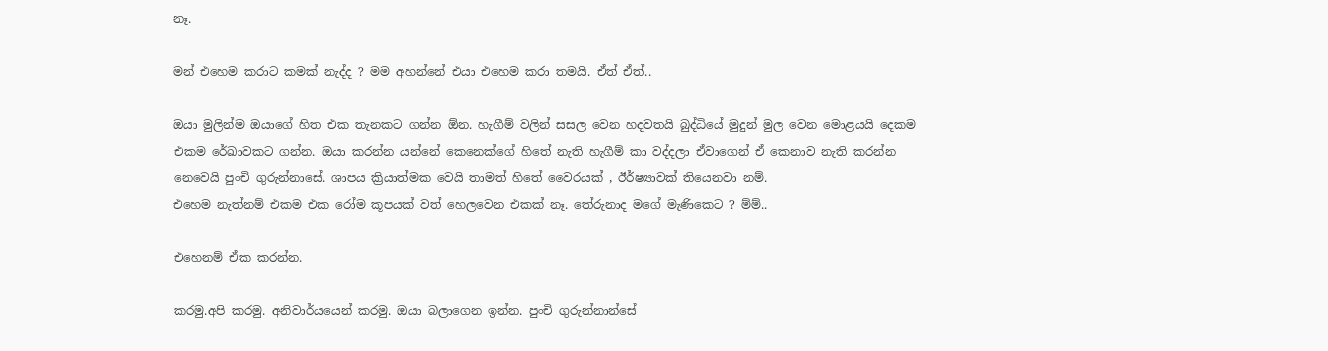නෑ.

මන් එහෙම කරාට කමක් නැද්ද ? මම අහන්නේ එයා එහෙම කරා තමයි. ඒත් ඒත්..

ඔයා මුලින්ම ඔයාගේ හිත එක තැනකට ගන්න ඕන. හැගීම් වලින් සසල වෙන හදවතයි බුද්ධියේ මුදුන් මුල වෙන මොළයයි දෙකම එකම රේඛාවකට ගන්න. ඔයා කරන්න යන්නේ කෙනෙක්ගේ හිතේ නැති හැගීම් කා වද්දලා ඒවාගෙන් ඒ කෙනාව නැති කරන්න නෙවෙයි පුංචි ගුරුන්නාසේ. ශාපය ක්‍රියාත්මක වෙයි තාමත් හිතේ වෛරයක් , ඊර්ෂ්‍යාවක් තියෙනවා නම්.
එහෙම නැත්නම් එකම එක රෝම කූපයක් වත් හෙලවෙන එකක් නෑ. තේරුනාද මගේ මැණිකෙට ? ම්ම්..

එහෙනම් ඒක කරන්න.

කරමු.අපි කරමු. අනිවාර්යයෙන් කරමු. ඔයා බලාගෙන ඉන්න. පුංචි ගුරුන්නාන්සේ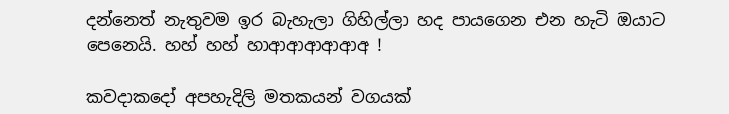දන්නෙත් නැතුවම ඉර බැහැලා ගිහිල්ලා හද පායගෙන එන හැටි ඔයාට පෙනෙයි. හහ් හහ් හාආආආආආඅ !

කවදාකදෝ අපහැදිලි මතකයන් වගයක්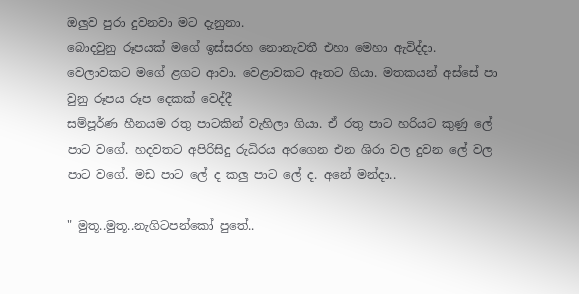ඔලුව පුරා දුවනවා මට දැනුනා.
බොදවුනු රූපයක් මගේ ඉස්සරහ නොනැවතී එහා මෙහා ඇවිද්දා. වෙලාවකට මගේ ළගට ආවා. වෙළාවකට ඈතට ගියා. මතකයන් අස්සේ පා වුනු රූපය රූප දෙකක් වෙද්දී
සම්පූර්ණ හීනයම රතු පාටකින් වැහිලා ගියා. ඒ රතු පාට හරියට කුණු ලේ පාට වගේ. හදවතට අපිරිසිදු රුධිරය අරගෙන එන ශිරා වල දුවන ලේ වල පාට වගේ. මඩ පාට ලේ ද කලු පාට ලේ ද. අනේ මන්දා..

" මුතූ..මුතූ..නැගිටපන්කෝ පුතේ..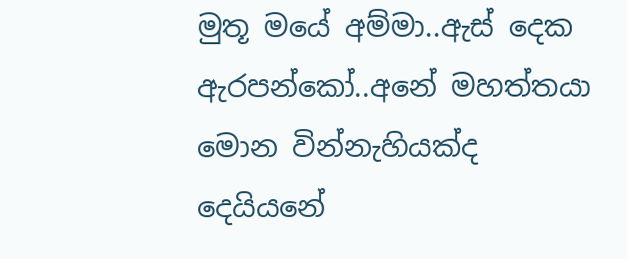මුතූ මයේ අම්මා..ඇස් දෙක ඇරපන්කෝ..අනේ මහත්තයා මොන වින්නැහියක්ද දෙයියනේ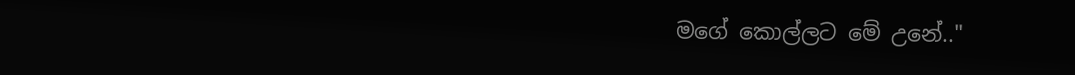මගේ කොල්ලට මේ උනේ.."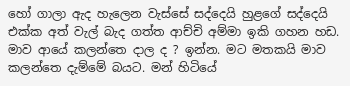හෝ ගාලා ඇද හැලෙන වැස්සේ සද්දෙයි හුළගේ සද්දෙයි එක්ක අත් වැල් බැද ගත්ත ආච්චි අම්මා ඉකි ගහන හඩ. මාව ආයේ කලන්තෙ දාල ද ? ඉන්න. මට මතකයි මාව කලන්තෙ දැම්මේ බයට. මන් හිටියේ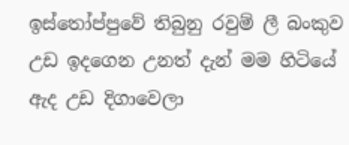ඉස්තෝප්පුවේ තිබුනු රවුම් ලී බංකුව උඩ ඉදගෙන උනත් දැන් මම හිටියේ ඇද උඩ දිගාවෙලා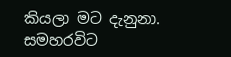කියලා මට දැනුනා. සමහරවිට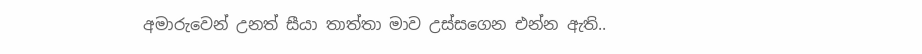අමාරුවෙන් උනත් සීයා තාත්තා මාව උස්සගෙන එන්න ඇති..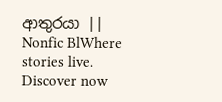ආතුරයා || Nonfic BlWhere stories live. Discover now